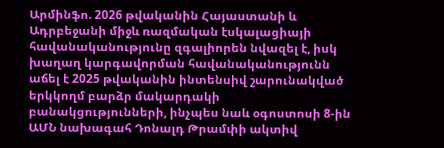Արմինֆո. 2026 թվականին Հայաստանի և Ադրբեջանի միջև ռազմական էսկալացիայի հավանականությունը զգալիորեն նվազել է, իսկ խաղաղ կարգավորման հավանականությունն աճել է 2025 թվականին ինտենսիվ շարունակված երկկողմ բարձր մակարդակի բանակցությունների, ինչպես նաև օգոստոսի 8-ին ԱՄՆ նախագահ Դոնալդ Թրամփի ակտիվ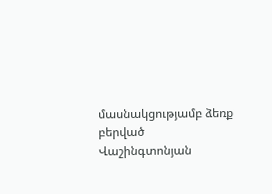մասնակցությամբ ձեռք բերված Վաշինգտոնյան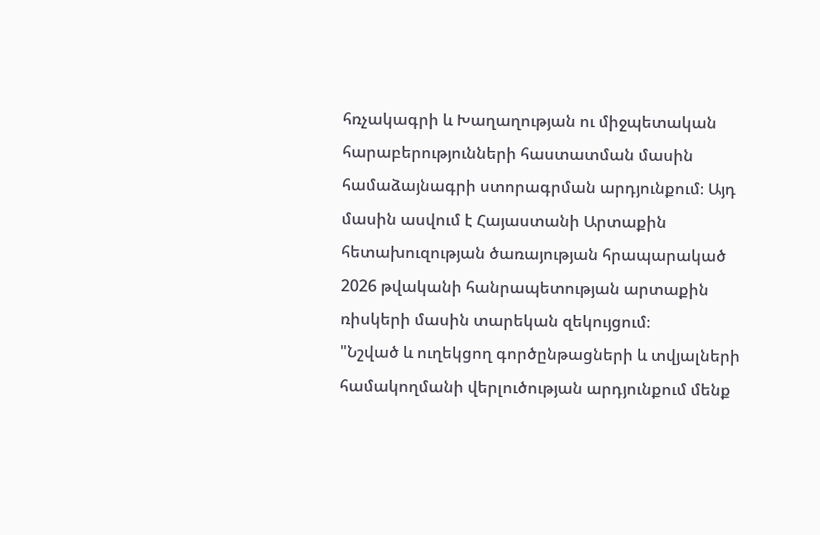հռչակագրի և Խաղաղության ու միջպետական հարաբերությունների հաստատման մասին համաձայնագրի ստորագրման արդյունքում։ Այդ մասին ասվում է Հայաստանի Արտաքին հետախուզության ծառայության հրապարակած 2026 թվականի հանրապետության արտաքին ռիսկերի մասին տարեկան զեկույցում։
"Նշված և ուղեկցող գործընթացների և տվյալների համակողմանի վերլուծության արդյունքում մենք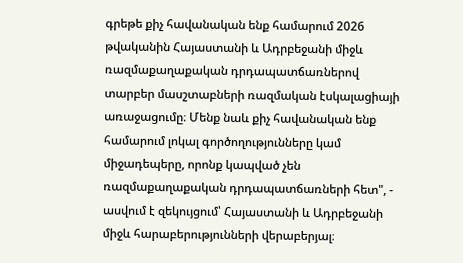գրեթե քիչ հավանական ենք համարում 2026 թվականին Հայաստանի և Ադրբեջանի միջև ռազմաքաղաքական դրդապատճառներով տարբեր մասշտաբների ռազմական էսկալացիայի առաջացումը։ Մենք նաև քիչ հավանական ենք համարում լոկալ գործողությունները կամ միջադեպերը, որոնք կապված չեն ռազմաքաղաքական դրդապատճառների հետ", - ասվում է զեկույցում՝ Հայաստանի և Ադրբեջանի միջև հարաբերությունների վերաբերյալ։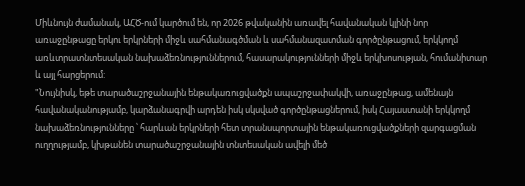Միևնույն ժամանակ, ԱՀԾ-ում կարծում են, որ 2026 թվականին առավել հավանական կլինի նոր առաջընթացը երկու երկրների միջև սահմանագծման և սահմանազատման գործընթացում, երկկողմ առևտրատնտեսական նախաձեռնություններում, հասարակությունների միջև երկխոսության, հումանիտար և այլ հարցերում:
"Նույնիսկ, եթե տարածաշրջանային ենթակառուցվածքն ապաշրջափակվի, առաջընթաց, ամենայն հավանականությամբ, կարձանագրվի արդեն իսկ սկսված գործընթացներում, իսկ Հայաստանի երկկողմ նախաձեռնությունները ՝ հարևան երկրների հետ տրանսպորտային ենթակառուցվածքների զարգացման ուղղությամբ, կխթանեն տարածաշրջանային տնտեսական ավելի մեծ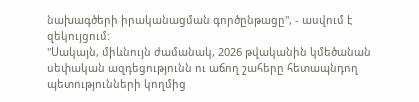նախագծերի իրականացման գործընթացը", - ասվում է զեկույցում:
"Սակայն, միևնույն ժամանակ, 2026 թվականին կմեծանան սեփական ազդեցությունն ու աճող շահերը հետապնդող պետությունների կողմից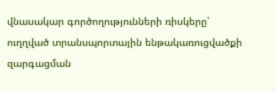վնասակար գործողությունների ռիսկերը՝ ուղղված տրանսպորտային ենթակառուցվածքի զարգացման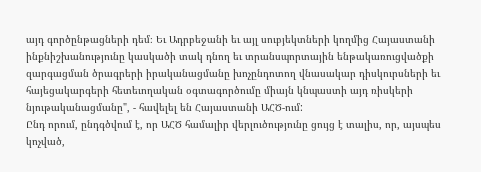այդ գործընթացների դեմ։ Եւ Ադրբեջանի եւ այլ սուբյեկտների կողմից Հայաստանի ինքնիշխանությունը կասկածի տակ դնող եւ տրանսպորտային ենթակառուցվածքի զարգացման ծրագրերի իրականացմանը խոչընդոտող վնասակար դիսկուրսների եւ հայեցակարգերի հետեւողական օգտագործումը միայն կնպաստի այդ ռիսկերի նյութականացմանը", - հավելել են Հայաստանի ԱՀԾ-ում:
Ընդ որում, ընդգծվում է, որ ԱՀԾ համալիր վերլուծությունը ցույց է տալիս, որ, այսպես կոչված,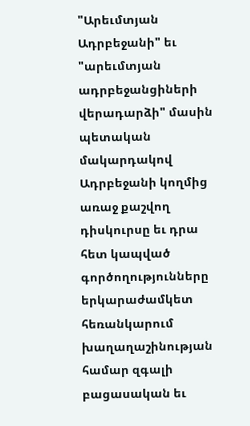"Արեւմտյան Ադրբեջանի" եւ "արեւմտյան ադրբեջանցիների վերադարձի" մասին պետական մակարդակով Ադրբեջանի կողմից առաջ քաշվող դիսկուրսը եւ դրա հետ կապված գործողությունները երկարաժամկետ հեռանկարում խաղաղաշինության համար զգալի բացասական եւ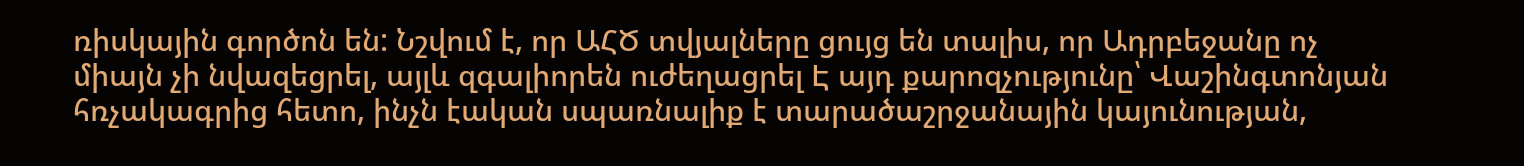ռիսկային գործոն են: Նշվում է, որ ԱՀԾ տվյալները ցույց են տալիս, որ Ադրբեջանը ոչ միայն չի նվազեցրել, այլև զգալիորեն ուժեղացրել Է այդ քարոզչությունը՝ Վաշինգտոնյան հռչակագրից հետո, ինչն էական սպառնալիք է տարածաշրջանային կայունության,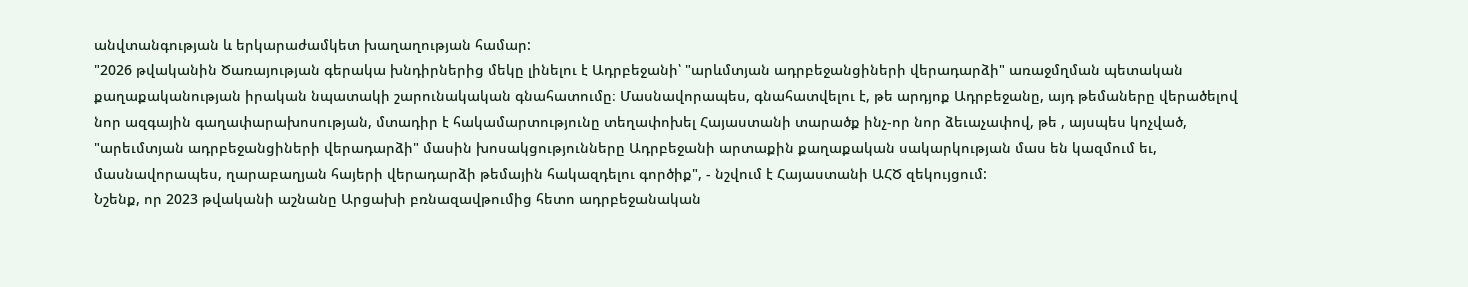անվտանգության և երկարաժամկետ խաղաղության համար:
"2026 թվականին Ծառայության գերակա խնդիրներից մեկը լինելու է Ադրբեջանի՝ "արևմտյան ադրբեջանցիների վերադարձի" առաջմղման պետական քաղաքականության իրական նպատակի շարունակական գնահատումը։ Մասնավորապես, գնահատվելու է, թե արդյոք Ադրբեջանը, այդ թեմաները վերածելով նոր ազգային գաղափարախոսության, մտադիր է հակամարտությունը տեղափոխել Հայաստանի տարածք ինչ-որ նոր ձեւաչափով, թե , այսպես կոչված, "արեւմտյան ադրբեջանցիների վերադարձի" մասին խոսակցությունները Ադրբեջանի արտաքին քաղաքական սակարկության մաս են կազմում եւ, մասնավորապես, ղարաբաղյան հայերի վերադարձի թեմային հակազդելու գործիք", - նշվում է Հայաստանի ԱՀԾ զեկույցում:
Նշենք, որ 2023 թվականի աշնանը Արցախի բռնազավթումից հետո ադրբեջանական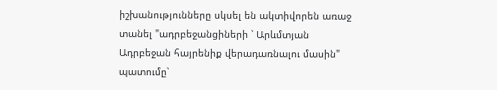իշխանությունները սկսել են ակտիվորեն առաջ տանել "ադրբեջանցիների ՝ Արևմտյան Ադրբեջան հայրենիք վերադառնալու մասին" պատումը՝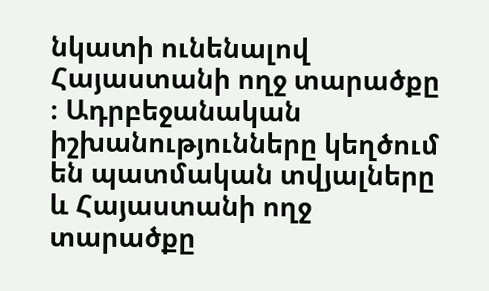նկատի ունենալով Հայաստանի ողջ տարածքը ։ Ադրբեջանական իշխանությունները կեղծում են պատմական տվյալները և Հայաստանի ողջ տարածքը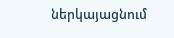ներկայացնում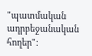"պատմական ադրբեջանական հողեր":